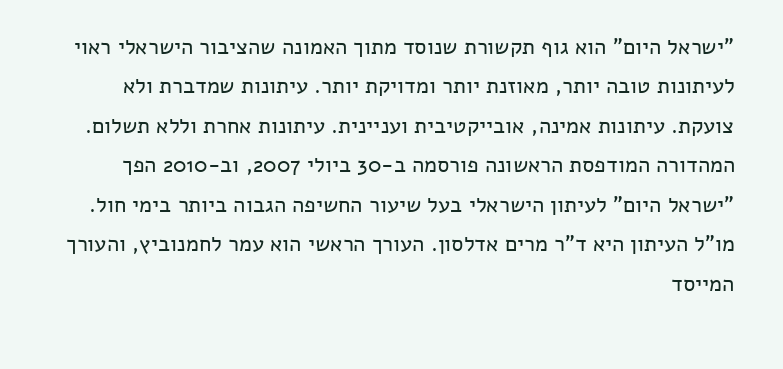"ישראל היום" הוא גוף תקשורת שנוסד מתוך האמונה שהציבור הישראלי ראוי לעיתונות טובה יותר, מאוזנת יותר ומדויקת יותר. עיתונות שמדברת ולא צועקת. עיתונות אמינה, אובייקטיבית ועניינית. עיתונות אחרת וללא תשלום. המהדורה המודפסת הראשונה פורסמה ב-30 ביולי 2007, וב-2010 הפך "ישראל היום" לעיתון הישראלי בעל שיעור החשיפה הגבוה ביותר בימי חול. מו"ל העיתון היא ד"ר מרים אדלסון. העורך הראשי הוא עמר לחמנוביץ, והעורך המייסד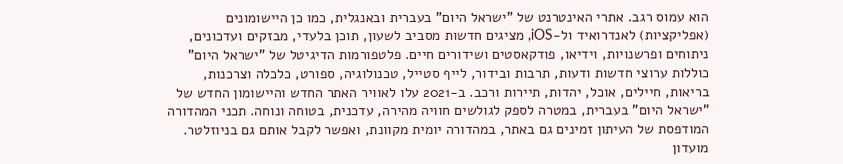הוא עמוס רגב. אתרי האינטרנט של "ישראל היום" בעברית ובאנגלית, כמו כן היישומונים (אפליקציות) לאנדרואיד ול-iOS, מציגים חדשות מסביב לשעון, תוכן בלעדי, מבזקים ועדכונים, ניתוחים ופרשנויות, וידיאו, פודקאסטים ושידורים חיים. פלטפורמות הדיגיטל של "ישראל היום" כוללות ערוצי חדשות ודעות, תרבות ובידור, לייף סטייל, טכנולוגיה, ספורט, כלכלה וצרכנות, בריאות, חיילים, אוכל, יהדות, תיירות ורכב. ב-2021 עלו לאוויר האתר החדש והיישומון החדש של "ישראל היום" בעברית, במטרה לספק לגולשים חוויה מהירה, עדכנית, בטוחה ונוחה. תכני המהדורה המודפסת של העיתון זמינים גם באתר, במהדורה יומית מקוונת, ואפשר לקבל אותם גם בניוזלטר. מועדון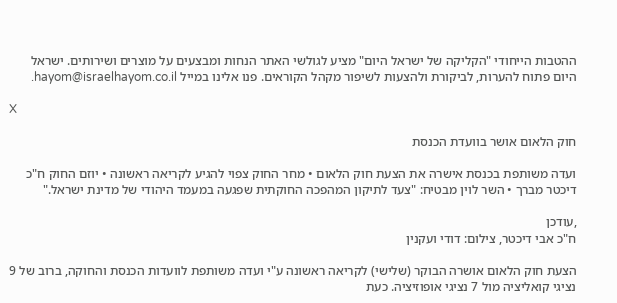ההטבות הייחודי "הקליקה של ישראל היום" מציע לגולשי האתר הנחות ומבצעים על מוצרים ושירותים. ישראל היום פתוח להערות, לביקורת ולהצעות לשיפור מקהל הקוראים. פנו אלינו במייל hayom@israelhayom.co.il.

X

חוק הלאום אושר בוועדת הכנסת

ועדה משותפת בכנסת אישרה את הצעת חוק הלאום • מחר החוק צפוי להגיע לקריאה ראשונה • יוזם החוק ח"כ דיכטר מברך • השר לוין מבטיח: "צעד לתיקון המהפכה החוקתית שפגעה במעמד היהודי של מדינת ישראל."

,עודכן
ח"כ אבי דיכטר, צילום: דודי ועקנין

הצעת חוק הלאום אושרה הבוקר (שלישי) לקריאה ראשונה ע"י ועדה משותפת לוועדות הכנסת והחוקה, ברוב של 9 נציגי קואליציה מול 7 נציגי אופוזיציה. כעת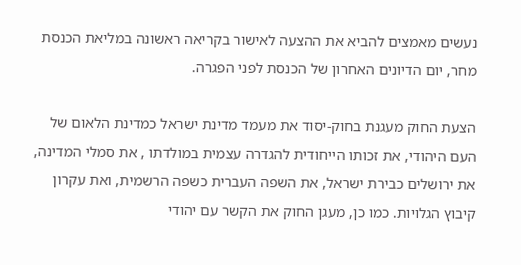נעשים מאמצים להביא את ההצעה לאישור בקריאה ראשונה במליאת הכנסת מחר, יום הדיונים האחרון של הכנסת לפני הפגרה.

הצעת החוק מעגנת בחוק-יסוד את מעמד מדינת ישראל כמדינת הלאום של העם היהודי, את זכותו הייחודית להגדרה עצמית במולדתו , את סמלי המדינה, את ירושלים כבירת ישראל, את השפה העברית כשפה הרשמית, ואת עקרון קיבוץ הגלויות. כמו כן, מעגן החוק את הקשר עם יהודי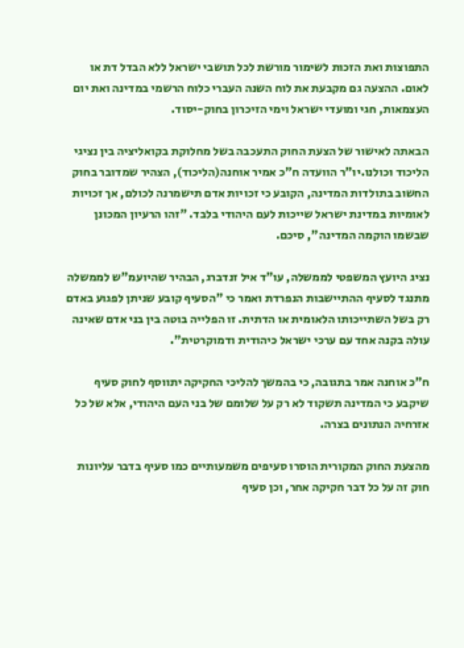התפוצות ואת הזכות לשימור מורשת לכל תושבי ישראל ללא הבדל דת או לאום. ההצעה גם מקבעת את לוח השנה העברי כלוח הרשמי במדינה ואת יום העצמאות, חגי ומועדי ישראל וימי הזיכרון בחוק-יסוד.

הבאתה לאישור של הצעת החוק התעכבה בשל מחלוקת בקואליציה בין נציגי הליכוד וכולנו.יו"ר הוועדה ח"כ אמיר אוחנה(הליכוד), הצהיר שמדובר בחוק החשוב בתולדות המדינה, הקובע כי זכויות אדם תישמרנה לכולם, אך זכויות לאומיות במדינת ישראל שייכות לעם היהודי בלבד. "זהו הרעיון המכונן שבשמו הוקמה המדינה", סיכם.

נציג היועץ המשפטי לממשלה, עו"ד איל זנדברג, הבהיר שהיועמ"ש לממשלה מתנגד לסעיף ההתיישבות הנפרדת ואמר כי "הסעיף קובע שניתן לפגוע באדם רק בשל השתייכותו הלאומית או הדתית. זו הפלייה בוטה בין בני אדם שאינה עולה בקנה אחד עם ערכי ישראל כיהודית ודמוקרטית".

ח"כ אוחנה אמר בתגובה, כי בהמשך להליכי החקיקה יתווסף לחוק סעיף שיקבע כי המדינה תשקוד לא רק על שלומם של בני העם היהודי, אלא של כל אזרחיה הנתונים בצרה.

מהצעת החוק המקורית הוסרו סעיפים משמעותיים כמו סעיף בדבר עליונות חוק זה על כל דבר חקיקה אחר, וכן סעיף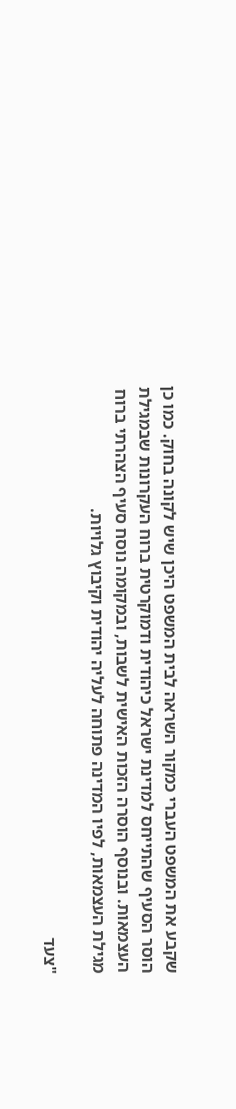שקבע את המשפט העברי כמקור השראה לבית המשפט היכן שיש לקונה בחוק. כמו כן הוסר הסעיף שהתייחס למדינת ישראל כיהודית ודמוקרטית ברוח העקרונות שבמגילת העצמאות. ובנוסף הוסרה הזכות האישית לשבות, ובמקומה נוסח סעיף הצהרתי ברוח מגילת העצמאות, לפיו המדינה פתוחה לעליה יהודית וקיבוץ גלויות.

"צעד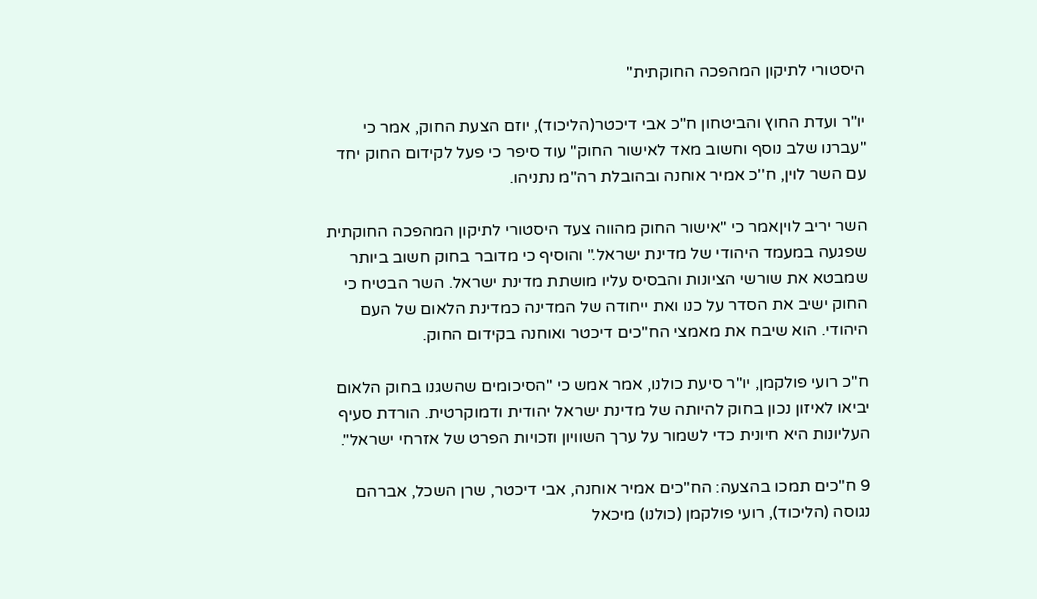היסטורי לתיקון המהפכה החוקתית"

יו"ר ועדת החוץ והביטחון ח"כ אבי דיכטר(הליכוד), יוזם הצעת החוק, אמר כי "עברנו שלב נוסף וחשוב מאד לאישור החוק" עוד סיפר כי פעל לקידום החוק יחד עם השר לוין, ח''כ אמיר אוחנה ובהובלת רה"מ נתניהו.

השר יריב לויןאמר כי "אישור החוק מהווה צעד היסטורי לתיקון המהפכה החוקתית שפגעה במעמד היהודי של מדינת ישראל." והוסיף כי מדובר בחוק חשוב ביותר שמבטא את שורשי הציונות והבסיס עליו מושתת מדינת ישראל. השר הבטיח כי החוק ישיב את הסדר על כנו ואת ייחודה של המדינה כמדינת הלאום של העם היהודי. הוא שיבח את מאמצי הח"כים דיכטר ואוחנה בקידום החוק.

ח"כ רועי פולקמן, יו"ר סיעת כולנו, אמר אמש כי "הסיכומים שהשגנו בחוק הלאום יביאו לאיזון נכון בחוק להיותה של מדינת ישראל יהודית ודמוקרטית. הורדת סעיף העליונות היא חיונית כדי לשמור על ערך השוויון וזכויות הפרט של אזרחי ישראל".

9 ח"כים תמכו בהצעה: הח"כים אמיר אוחנה, אבי דיכטר, שרן השכל, אברהם נגוסה (הליכוד), רועי פולקמן (כולנו) מיכאל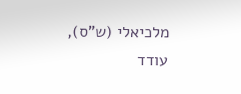מלכיאלי (ש"ס), עודד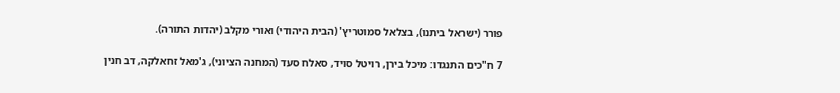פורר (ישראל ביתנו), בצלאל סמוטריץ' (הבית היהודי) ואורי מקלב (יהדות התורה).

7 ח"כים התנגדו: מיכל בירן, רויטל סויד, סאלח סעד (המחנה הציוני), ג'מאל זחאלקה, דב חנין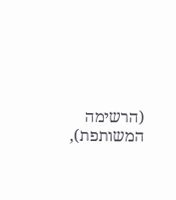(הרשימה המשותפת),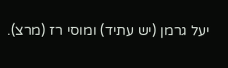יעל גרמן (יש עתיד) ומוסי רז (מרצ).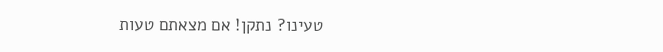טעינו? נתקן! אם מצאתם טעות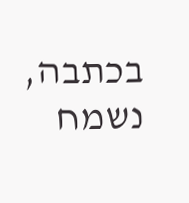בכתבה, נשמח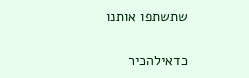שתשתפו אותנו

כדאילהכיר